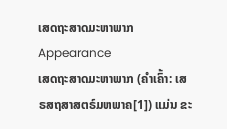ເສດຖະສາດມະຫາພາກ
Appearance
ເສດຖະສາດມະຫາພາກ (ຄຳເຄົ້າ: ເສຣສຖສາສຕຣ໌ມຫພາຄ[1]) ແມ່ນ ຂະ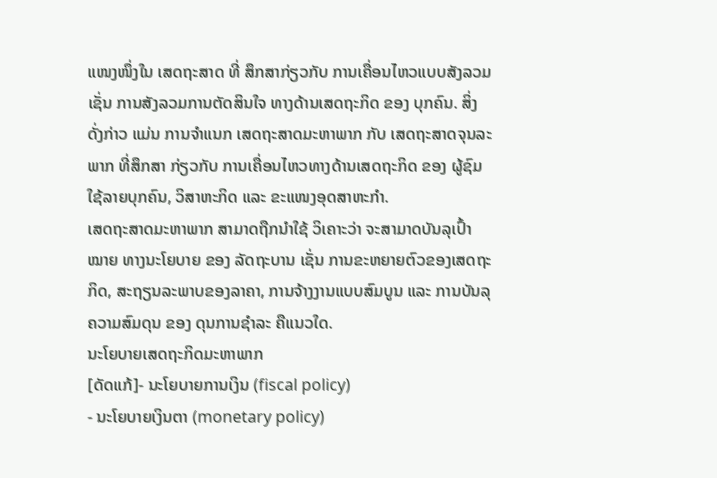ແໜງໜຶ່ງໃນ ເສດຖະສາດ ທີ່ ສຶກສາກ່ຽວກັບ ການເຄື່ອນໄຫວແບບສັງລວມ ເຊັ່ນ ການສັງລວມການຕັດສິນໃຈ ທາງດ້ານເສດຖະກິດ ຂອງ ບຸກຄົນ. ສິ່ງດັ່ງກ່າວ ແມ່ນ ການຈຳແນກ ເສດຖະສາດມະຫາພາກ ກັບ ເສດຖະສາດຈຸນລະພາກ ທີ່ສຶກສາ ກ່ຽວກັບ ການເຄື່ອນໄຫວທາງດ້ານເສດຖະກິດ ຂອງ ຜູ້ຊົມໃຊ້ລາຍບຸກຄົນ, ວິສາຫະກິດ ແລະ ຂະແໜງອຸດສາຫະກຳ.
ເສດຖະສາດມະຫາພາກ ສາມາດຖືກນຳໃຊ້ ວິເຄາະວ່າ ຈະສາມາດບັນລຸເປົ້າໝາຍ ທາງນະໂຍບາຍ ຂອງ ລັດຖະບານ ເຊັ່ນ ການຂະຫຍາຍຕົວຂອງເສດຖະກິດ, ສະຖຽນລະພາບຂອງລາຄາ, ການຈ້າງງານແບບສົມບູນ ແລະ ການບັນລຸຄວາມສົມດຸນ ຂອງ ດຸນການຊຳລະ ຄືແນວໃດ.
ນະໂຍບາຍເສດຖະກິດມະຫາພາກ
[ດັດແກ້]- ນະໂຍບາຍການເງິນ (fiscal policy)
- ນະໂຍບາຍເງິນຕາ (monetary policy)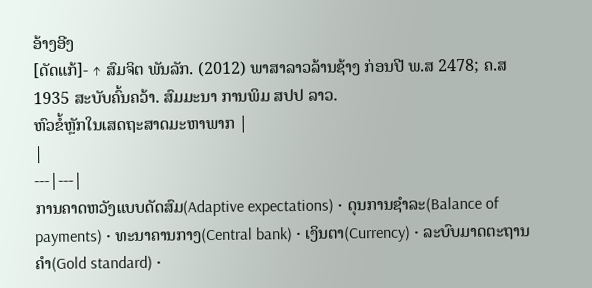ອ້າງອີງ
[ດັດແກ້]- ↑ ສົມຈິຕ ພັນລັກ. (2012) ພາສາລາວລ້ານຊ້າງ ກ່ອນປີ ພ.ສ 2478; ຄ.ສ 1935 ສະບັບຄົ້ນຄວ້າ. ສົມມະນາ ການພິມ ສປປ ລາວ.
ຫົວຂໍ້ຫຼັກໃນເສດຖະສາດມະຫາພາກ |
|
---|---|
ການຄາດຫວັງແບບດັດສົມ(Adaptive expectations) • ດຸນການຊຳລະ(Balance of payments) • ທະນາຄານກາງ(Central bank) • ເງິນຕາ(Currency) • ລະບົບມາດຕະຖານຄຳ(Gold standard) •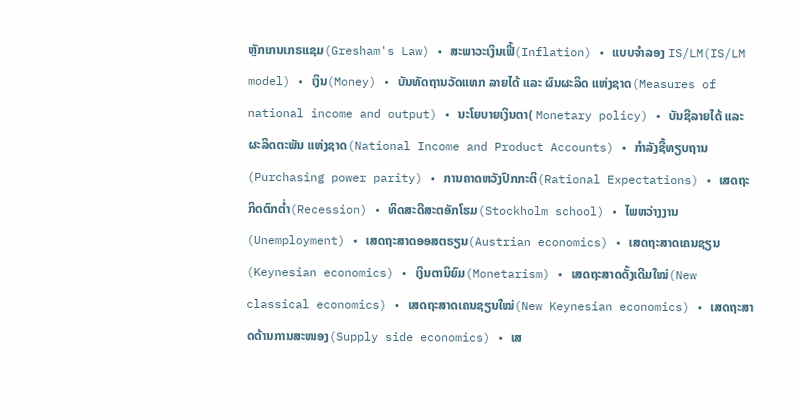ຫຼັກເກນເກຣແຊມ(Gresham's Law) • ສະພາວະເງິນເຟີ້(Inflation) • ແບບຈຳລອງ IS/LM(IS/LM model) • ເງິນ(Money) • ບັນທັດຖານວັດແທກ ລາຍໄດ້ ແລະ ຜົນຜະລິດ ແຫ່ງຊາດ(Measures of national income and output) • ນະໂຍບາຍເງິນຕາ( Monetary policy) • ບັນຊີລາຍໄດ້ ແລະ ຜະລິດຕະພັນ ແຫ່ງຊາດ(National Income and Product Accounts) • ກຳລັງຊື້ທຽບຖານ(Purchasing power parity) • ການຄາດຫວັງປົກກະຕິ(Rational Expectations) • ເສດຖະກິດຕົກຕໍ່າ(Recession) • ທິດສະດີສະຕອັກໂຮມ(Stockholm school) • ໄພຫວ່າງງານ(Unemployment) • ເສດຖະສາດອອສຕຣຽນ(Austrian economics) • ເສດຖະສາດເຄນຊຽນ(Keynesian economics) • ເງິນຕານິຍົມ(Monetarism) • ເສດຖະສາດດັ້ງເດີມໃໝ່(New classical economics) • ເສດຖະສາດເຄນຊຽນໃໝ່(New Keynesian economics) • ເສດຖະສາດດ້ານການສະໜອງ(Supply side economics) • ເສ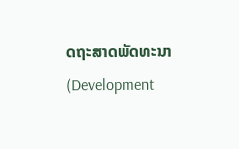ດຖະສາດພັດທະນາ(Development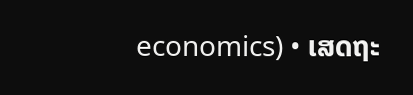economics) • ເສດຖະ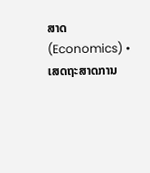ສາດ(Economics) • ເສດຖະສາດການ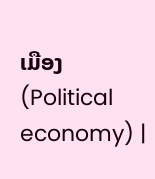ເມືອງ(Political economy) |